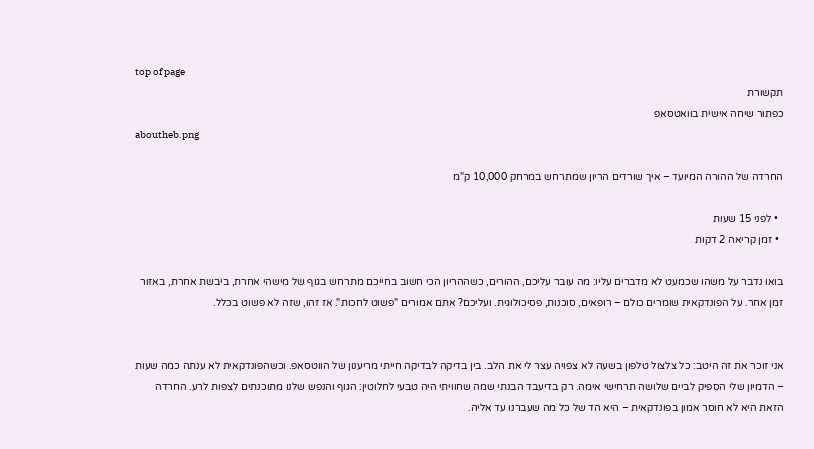top of page
תקשורת
כפתור שיחה אישית בוואטסאפ
aboutheb.png

החרדה של ההורה המיועד – איך שורדים הריון שמתרחש במרחק 10,000 ק"מ

  • לפני 15 שעות
  • זמן קריאה 2 דקות

בואו נדבר על משהו שכמעט לא מדברים עליו: מה עובר עליכם, ההורים, כשההריון הכי חשוב בחייכם מתרחש בגוף של מישהי אחרת, ביבשת אחרת, באזור זמן אחר. על הפונדקאית שומרים כולם – רופאים, סוכנות, פסיכולוגית. ועליכם? אתם אמורים "פשוט לחכות". אז זהו, שזה לא פשוט בכלל.


אני זוכר את זה היטב: כל צלצול טלפון בשעה לא צפויה עצר לי את הלב. בין בדיקה לבדיקה חייתי מריענון של הווטסאפ. וכשהפונדקאית לא ענתה כמה שעות – הדמיון שלי הספיק לביים שלושה תרחישי אימה. רק בדיעבד הבנתי שמה שחוויתי היה טבעי לחלוטין: הגוף והנפש שלנו מתוכנתים לצפות לרע. החרדה הזאת היא לא חוסר אמון בפונדקאית – היא הד של כל מה שעברנו עד אליה.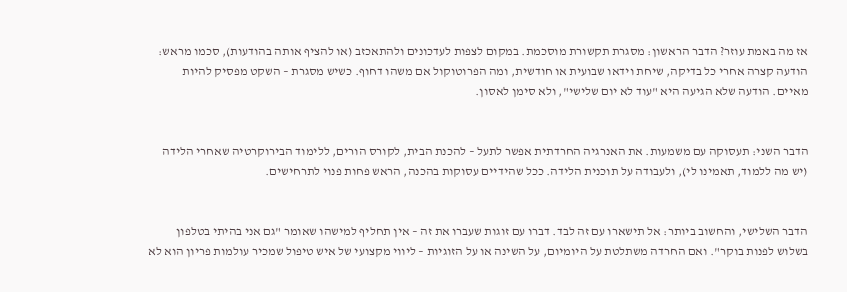אז מה באמת עוזר? הדבר הראשון: מסגרת תקשורת מוסכמת. במקום לצפות לעדכונים ולהתאכזב (או להציף אותה בהודעות), סכמו מראש: הודעה קצרה אחרי כל בדיקה, שיחת וידאו שבועית או חודשית, ומה הפרוטוקול אם משהו דחוף. כשיש מסגרת – השקט מפסיק להיות מאיים. הודעה שלא הגיעה היא "עוד לא יום שלישי", ולא סימן לאסון.


הדבר השני: תעסוקה עם משמעות. את האנרגיה החרדתית אפשר לתעל – להכנת הבית, לקורס הורים, ללימוד הבירוקרטיה שאחרי הלידה (יש מה ללמוד, תאמינו לי), ולעבודה על תוכנית הלידה. ככל שהידיים עסוקות בהכנה, הראש פחות פנוי לתרחישים.


הדבר השלישי, והחשוב ביותר: אל תישארו עם זה לבד. דברו עם זוגות שעברו את זה – אין תחליף למישהו שאומר "גם אני בהיתי בטלפון בשלוש לפנות בוקר". ואם החרדה משתלטת על היומיום, על השינה או על הזוגיות – ליווי מקצועי של איש טיפול שמכיר עולמות פריון הוא לא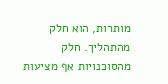מותרות, הוא חלק מהתהליך. חלק מהסוכנויות אף מציעות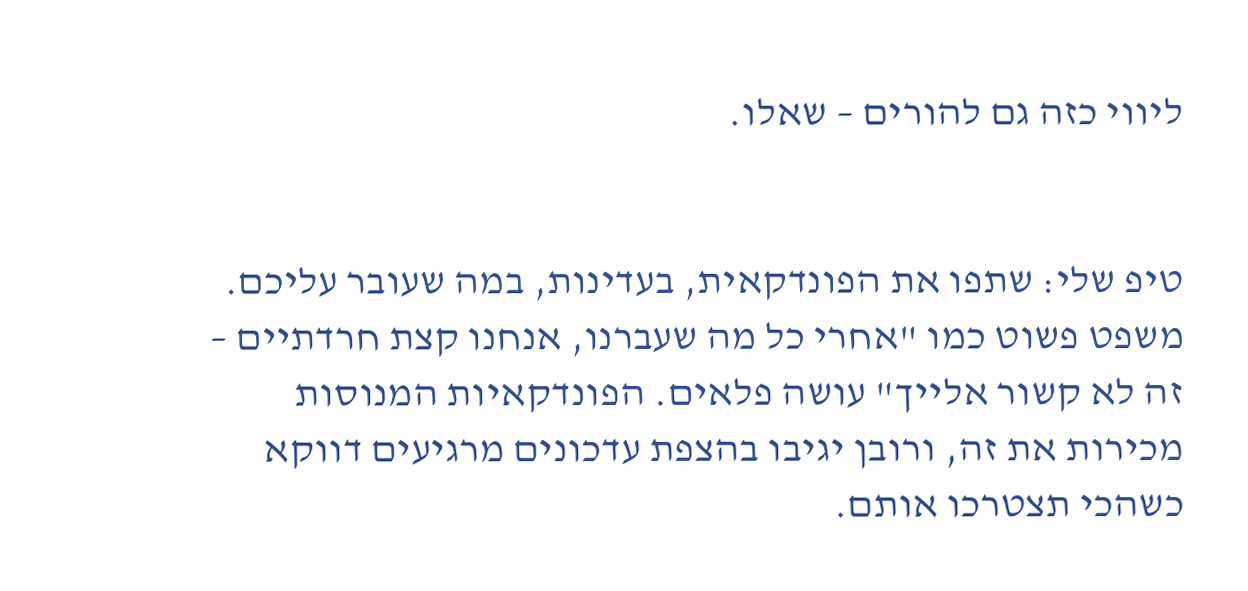ליווי כזה גם להורים – שאלו.


טיפ שלי: שתפו את הפונדקאית, בעדינות, במה שעובר עליכם. משפט פשוט כמו "אחרי כל מה שעברנו, אנחנו קצת חרדתיים – זה לא קשור אלייך" עושה פלאים. הפונדקאיות המנוסות מכירות את זה, ורובן יגיבו בהצפת עדכונים מרגיעים דווקא כשהכי תצטרכו אותם.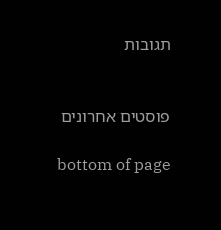תגובות


פוסטים אחרונים

bottom of page